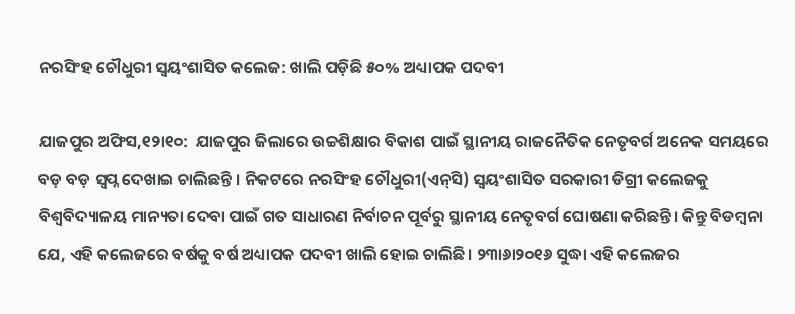ନରସିଂହ ଚୌଧୁରୀ ସ୍ବୟଂଶାସିତ କଲେଜ: ଖାଲି ପଡ଼ିଛି ୫୦% ଅଧ୍ୟାପକ ପଦବୀ

ଯାଜପୁର ଅଫିସ,୧୨ା୧୦:  ଯାଜପୁର ଜିଲାରେ ଉଚ୍ଚଶିକ୍ଷାର ବିକାଶ ପାଇଁ ସ୍ଥାନୀୟ ରାଜନୈତିକ ନେତୃବର୍ଗ ଅନେକ ସମୟରେ ବଡ଼ ବଡ଼ ସ୍ବପ୍ନ ଦେଖାଇ ଚାଲିଛନ୍ତି । ନିକଟରେ ନରସିଂହ ଚୌଧୁରୀ(ଏନ୍‌ସି) ସ୍ବୟଂଶାସିତ ସରକାରୀ ଡିଗ୍ରୀ କଲେଜକୁ ବିଶ୍ୱବିଦ୍ୟାଳୟ ମାନ୍ୟତା ଦେବା ପାଇଁ ଗତ ସାଧାରଣ ନିର୍ବାଚନ ପୂର୍ବରୁ ସ୍ଥାନୀୟ ନେତୃବର୍ଗ ଘୋଷଣା କରିଛନ୍ତି। କିନ୍ତୁ ବିଡମ୍ବନା ଯେ, ଏହି କଲେଜରେ ବର୍ଷକୁ ବର୍ଷ ଅଧ୍ୟାପକ ପଦବୀ ଖାଲି ହୋଇ ଚାଲିଛି। ୨୩ା୬ା୨୦୧୬ ସୁଦ୍ଧା ଏହି କଲେଜର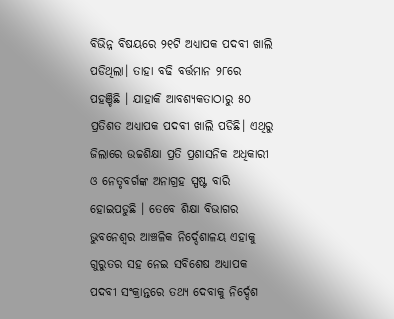ବିଭିନ୍ନ ବିଷୟରେ ୨୧ଟି ଅଧ୍ୟାପକ ପଦବୀ ଖାଲି ପଡିଥିଲା। ତାହା ବଢି ବର୍ତ୍ତମାନ ୨୮ରେ ପହଞ୍ଚିଛି । ଯାହାକି ଆବଶ୍ୟକତାଠାରୁ ୫୦ ପ୍ରତିଶତ ଅଧ୍ୟାପକ ପଦବୀ ଖାଲି ପଡିଛି। ଏଥିରୁ ଜିଲାରେ ଉଚ୍ଚଶିକ୍ଷା ପ୍ରତି ପ୍ରଶାସନିକ ଅଧିକାରୀ ଓ ନେତୃବର୍ଗଙ୍କ ଅନାଗ୍ରହ ସ୍ପଷ୍ଟ ବାରି ହୋଇପଡୁଛି । ତେବେ ଶିକ୍ଷା ବିଭାଗର ଭୁବନେଶ୍ୱର ଆଞ୍ଚଳିକ ନିର୍ଦ୍ଦେଶାଳୟ ଏହାକୁ ଗୁରୁତର ସହ ନେଇ ସବିଶେଷ ଅଧ୍ୟାପକ ପଦବୀ ସଂକ୍ରାନ୍ତରେ ତଥ୍ୟ ଦେବାକୁ ନିର୍ଦ୍ଦେଶ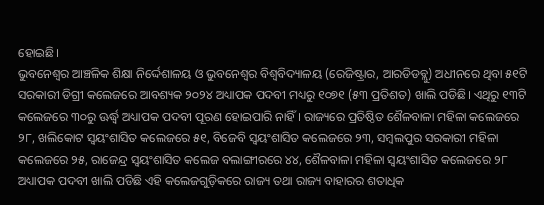ହୋଇଛି।
ଭୁବନେଶ୍ୱର ଆଞ୍ଚଳିକ ଶିକ୍ଷା ନିର୍ଦ୍ଦେଶାଳୟ ଓ ଭୁବନେଶ୍ୱର ବିଶ୍ୱବିଦ୍ୟାଳୟ (ରେଜିଷ୍ଟ୍ରାର, ଆରଡିଡବ୍ଲୁ) ଅଧୀନରେ ଥିବା ୫୧ଟି ସରକାରୀ ଡିଗ୍ରୀ କଲେଜରେ ଆବଶ୍ୟକ ୨୦୨୪ ଅଧ୍ୟାପକ ପଦବୀ ମଧ୍ୟରୁ ୧୦୭୧ (୫୩ ପ୍ରତିଶତ) ଖାଲି ପଡିଛି। ଏଥିରୁ ୧୩ଟି କଲେଜରେ ୩୦ରୁ ଊର୍ଦ୍ଧ୍ୱ ଅଧ୍ୟାପକ ପଦବୀ ପୂରଣ ହୋଇପାରି ନାହିଁ । ରାଜ୍ୟରେ ପ୍ରତିଷ୍ଠିତ ଶୈଳବାଳା ମହିଳା କଲେଜରେ ୨୮, ଖଲିକୋଟ ସ୍ବୟଂଶାସିତ କଲେଜରେ ୫୧, ବିଜେବି ସ୍ବୟଂଶାସିତ କଲେଜରେ ୨୩, ସମ୍ବଲପୁର ସରକାରୀ ମହିଳା କଲେଜରେ ୨୫, ରାଜେନ୍ଦ୍ର ସ୍ବୟଂଶାସିତ କଲେଜ ବଲାଙ୍ଗୀରରେ ୪୪, ଶୈଳବାଳା ମହିଳା ସ୍ବୟଂଶାସିତ କଲେଜରେ ୨୮ ଅଧ୍ୟାପକ ପଦବୀ ଖାଲି ପଡିଛି ଏହି କଲେଜଗୁଡ଼ିକରେ ରାଜ୍ୟ ତଥା ରାଜ୍ୟ ବାହାରର ଶତାଧିକ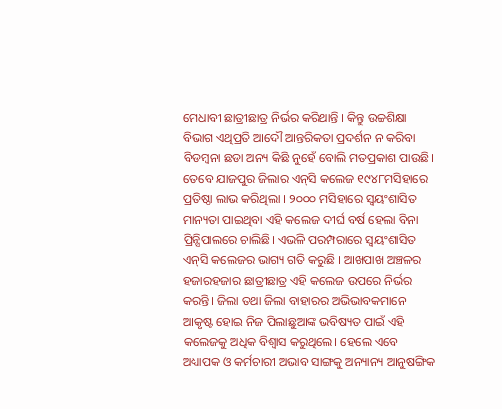ମେଧାବୀ ଛାତ୍ରୀଛାତ୍ର ନିର୍ଭର କରିଥାନ୍ତି । କିନ୍ତୁ ଉଚ୍ଚଶିକ୍ଷା ବିଭାଗ ଏଥିପ୍ରତି ଆଦୌ ଆନ୍ତରିକତା ପ୍ରଦର୍ଶନ ନ କରିବା ବିଡମ୍ବନା ଛଡା ଅନ୍ୟ କିଛି ନୁହେଁ ବୋଲି ମତପ୍ରକାଶ ପାଉଛି। ତେବେ ଯାଜପୁର ଜିଲାର ଏନ୍‌ସି କଲେଜ ୧୯୪୮ମସିହାରେ ପ୍ରତିଷ୍ଠା ଲାଭ କରିଥିଲା । ୨୦୦୦ ମସିହାରେ ସ୍ବୟଂଶାସିତ ମାନ୍ୟତା ପାଇଥିବା ଏହି କଲେଜ ଦୀର୍ଘ ବର୍ଷ ହେଲା ବିନା ପ୍ରିନ୍ସିପାଲରେ ଚାଲିଛି। ଏଭଳି ପରମ୍ପରାରେ ସ୍ବୟଂଶାସିତ ଏନ୍‌ସି କଲେଜର ଭାଗ୍ୟ ଗତି କରୁଛି । ଆଖପାଖ ଅଞ୍ଚଳର ହଜାରହଜାର ଛାତ୍ରୀଛାତ୍ର ଏହି କଲେଜ ଉପରେ ନିର୍ଭର କରନ୍ତି। ଜିଲା ତଥା ଜିଲା ବାହାରର ଅଭିଭାବକମାନେ ଆକୃଷ୍ଟ ହୋଇ ନିଜ ପିଲାଛୁଆଙ୍କ ଭବିଷ୍ୟତ ପାଇଁ ଏହି କଲେଜକୁ ଅଧିକ ବିଶ୍ୱାସ କରୁଥିଲେ। ହେଲେ ଏବେ ଅଧ୍ୟାପକ ଓ କର୍ମଚାରୀ ଅଭାବ ସାଙ୍ଗକୁ ଅନ୍ୟାନ୍ୟ ଆନୁଷଙ୍ଗିକ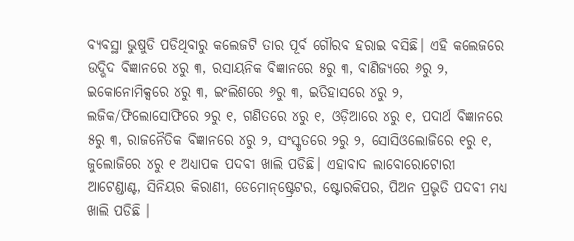ବ୍ୟବସ୍ଥା ଭୁଷୁଡି ପଡିଥିବାରୁ କଲେଜଟି ତାର ପୂର୍ବ ଗୌରବ ହରାଇ ବସିଛି। ଏହି କଲେଜରେ ଉଦ୍ଭିଦ ବିଜ୍ଞାନରେ ୪ରୁ ୩, ରସାୟନିକ ବିଜ୍ଞାନରେ ୫ରୁ ୩, ବାଣିଜ୍ୟରେ ୬ରୁ ୨, ଇକୋନୋମିକ୍ସରେ ୪ରୁ ୩, ଇଂଲିଶରେ ୬ରୁ ୩, ଇତିହାସରେ ୪ରୁ ୨, ଲଜିକ/ଫିଲୋସୋଫିରେ ୨ରୁ ୧, ଗଣିତରେ ୪ରୁ ୧, ଓଡ଼ିଆରେ ୪ରୁ ୧, ପଦାର୍ଥ ବିଜ୍ଞାନରେ ୫ରୁ ୩, ରାଜନୈତିକ ବିଜ୍ଞାନରେ ୪ରୁ ୨, ସଂସ୍କୃତରେ ୨ରୁ ୨, ସୋସିଓଲୋଜିରେ ୧ରୁ ୧, ଜୁଲୋଜିରେ ୪ରୁ ୧ ଅଧ୍ୟାପକ ପଦବୀ ଖାଲି ପଡିଛି। ଏହାବାଦ ଲାବୋରୋଟୋରୀ ଆଟେଣ୍ଡାଣ୍ଟ, ସିନିୟର କିରାଣୀ, ଡେମୋନ୍‌ଷ୍ଟ୍ରେଟର, ଷ୍ଟୋରକିପର, ପିଅନ ପ୍ରଭୃତି ପଦବୀ ମଧ୍ୟ ଖାଲି ପଡିଛି ।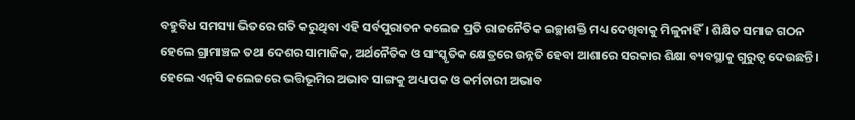ବହୁବିଧ ସମସ୍ୟା ଭିତରେ ଗତି କରୁଥିବା ଏହି ସର୍ବପୁରାତନ କଲେଜ ପ୍ରତି ରାଜନୈତିକ ଇଚ୍ଛାଶକ୍ତି ମଧ୍ୟ ଦେଖିବାକୁ ମିଳୁନାହିଁ। ଶିକ୍ଷିତ ସମାଜ ଗଠନ ହେଲେ ଗ୍ରାମାଞ୍ଚଳ ତଥା ଦେଶର ସାମାଜିକ, ଅର୍ଥନୈତିକ ଓ ସାଂସ୍କୃତିକ କ୍ଷେତ୍ରରେ ଉନ୍ନତି ହେବା ଆଶାରେ ସରକାର ଶିକ୍ଷା ବ୍ୟବସ୍ଥାକୁ ଗୁରୁତ୍ୱ ଦେଉଛନ୍ତି। ହେଲେ ଏନ୍‌ସି କଲେଜରେ ଭତ୍ତିଭୂମିର ଅଭାବ ସାଙ୍ଗକୁ ଅଧ୍ୟାପକ ଓ କର୍ମଚାରୀ ଅଭାବ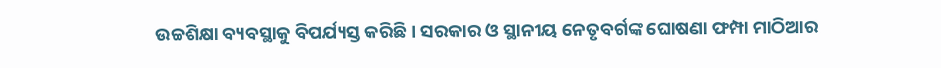ଉଚ୍ଚଶିକ୍ଷା ବ୍ୟବସ୍ଥାକୁ ବିପର୍ଯ୍ୟସ୍ତ କରିଛି। ସରକାର ଓ ସ୍ଥାନୀୟ ନେତୃବର୍ଗଙ୍କ ଘୋଷଣା ଫମ୍ପା ମାଠିଆର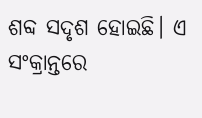ଶବ୍ଦ ସଦୃଶ ହୋଇଛି। ଏ ସଂକ୍ରାନ୍ତରେ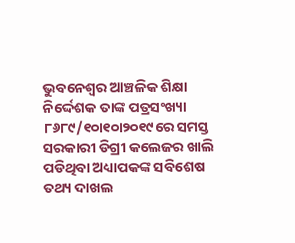ଭୁବନେଶ୍ୱର ଆଞ୍ଚଳିକ ଶିକ୍ଷା ନିର୍ଦ୍ଦେଶକ ତାଙ୍କ ପତ୍ରସଂଖ୍ୟା ୮୬୮୯/୧୦ା୧୦ା୨୦୧୯ରେ ସମସ୍ତ ସରକାରୀ ଡିଗ୍ରୀ କଲେଜର ଖାଲି ପଡିଥିବା ଅଧ୍ୟାପକଙ୍କ ସବିଶେଷ ତଥ୍ୟ ଦାଖଲ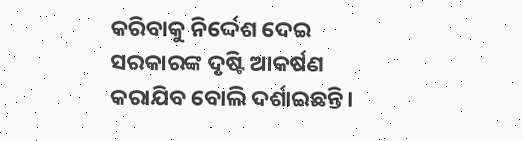କରିବାକୁ ନିର୍ଦ୍ଦେଶ ଦେଇ ସରକାରଙ୍କ ଦୃଷ୍ଟି ଆକର୍ଷଣ କରାଯିବ ବୋଲି ଦର୍ଶାଇଛନ୍ତି।